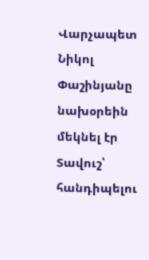Վարչապետ Նիկոլ Փաշինյանը նախօրեին մեկնել էր Տավուշ՝ հանդիպելու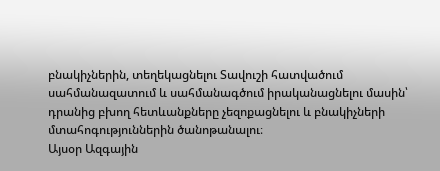բնակիչներին, տեղեկացնելու Տավուշի հատվածում սահմանազատում և սահմանագծում իրականացնելու մասին՝ դրանից բխող հետևանքները չեզոքացնելու և բնակիչների մտահոգություններին ծանոթանալու։
Այսօր Ազգային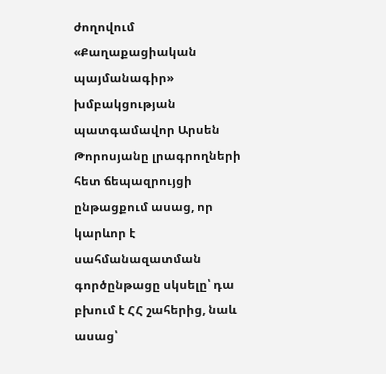ժողովում «Քաղաքացիական պայմանագիր» խմբակցության պատգամավոր Արսեն Թորոսյանը լրագրողների հետ ճեպազրույցի ընթացքում ասաց, որ կարևոր է սահմանազատման գործընթացը սկսելը՝ դա բխում է ՀՀ շահերից, նաև ասաց՝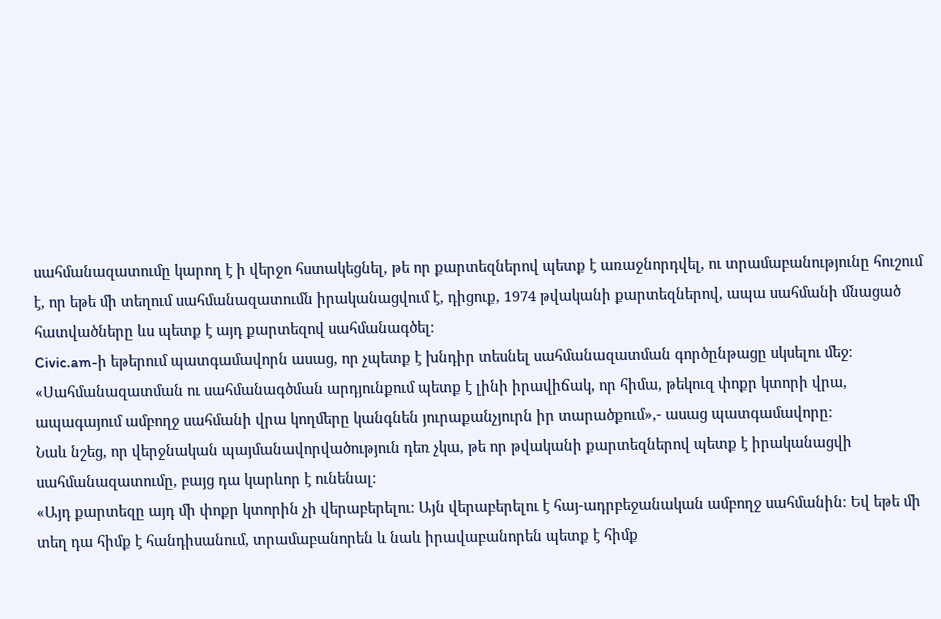սահմանազատումը կարող է ի վերջո հստակեցնել, թե որ քարտեզներով պետք է առաջնորդվել, ու տրամաբանությունը հուշում է, որ եթե մի տեղում սահմանազատումն իրականացվում է, դիցուք, 1974 թվականի քարտեզներով, ապա սահմանի մնացած հատվածները ևս պետք է այդ քարտեզով սահմանագծել։
Civic.am-ի եթերում պատգամավորն ասաց, որ չպետք է խնդիր տեսնել սահմանազատման գործընթացը սկսելու մեջ։
«Սահմանազատման ու սահմանագծման արդյունքում պետք է լինի իրավիճակ, որ հիմա, թեկուզ փոքր կտորի վրա, ապագայում ամբողջ սահմանի վրա կողմերը կանգնեն յուրաքանչյուրն իր տարածքում»,- ասաց պատգամավորը։
Նաև նշեց, որ վերջնական պայմանավորվածություն դեռ չկա, թե որ թվականի քարտեզներով պետք է իրականացվի սահմանազատումը, բայց դա կարևոր է ունենալ։
«Այդ քարտեզը այդ մի փոքր կտորին չի վերաբերելու։ Այն վերաբերելու է հայ-ադրբեջանական ամբողջ սահմանին։ Եվ եթե մի տեղ դա հիմք է հանդիսանում, տրամաբանորեն և նաև իրավաբանորեն պետք է հիմք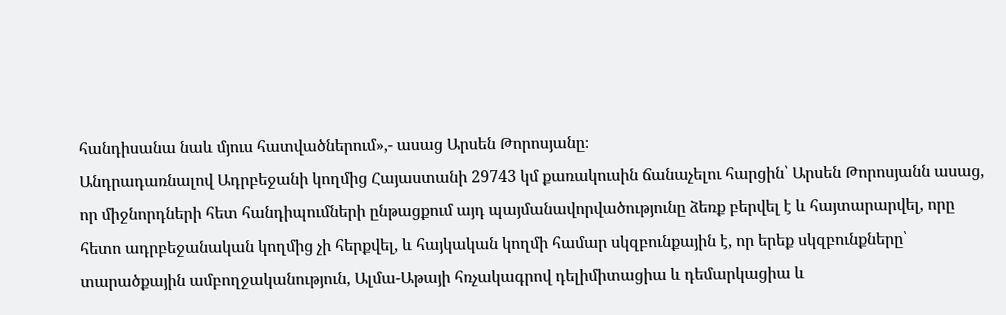հանդիսանա նաև մյուս հատվածներում»,- ասաց Արսեն Թորոսյանը։
Անդրադառնալով Ադրբեջանի կողմից Հայաստանի 29743 կմ քառակուսին ճանաչելու հարցին՝ Արսեն Թորոսյանն ասաց, որ միջնորդների հետ հանդիպումների ընթացքում այդ պայմանավորվածությունը ձեռք բերվել է և հայտարարվել, որը հետո ադրբեջանական կողմից չի հերքվել, և հայկական կողմի համար սկզբունքային է, որ երեք սկզբունքները՝ տարածքային ամբողջականություն, Ալմա-Աթայի հռչակագրով դելիմիտացիա և դեմարկացիա և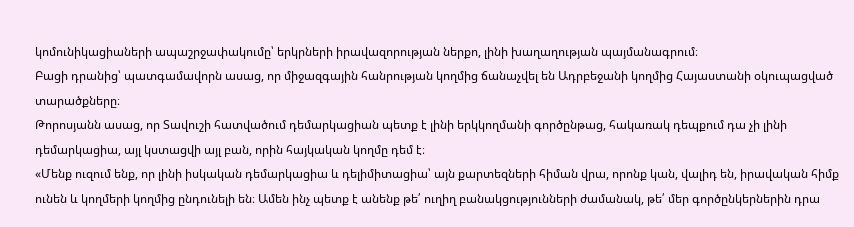կոմունիկացիաների ապաշրջափակումը՝ երկրների իրավազորության ներքո, լինի խաղաղության պայմանագրում։
Բացի դրանից՝ պատգամավորն ասաց, որ միջազգային հանրության կողմից ճանաչվել են Ադրբեջանի կողմից Հայաստանի օկուպացված տարածքները։
Թորոսյանն ասաց, որ Տավուշի հատվածում դեմարկացիան պետք է լինի երկկողմանի գործընթաց, հակառակ դեպքում դա չի լինի դեմարկացիա, այլ կստացվի այլ բան, որին հայկական կողմը դեմ է։
«Մենք ուզում ենք, որ լինի իսկական դեմարկացիա և դելիմիտացիա՝ այն քարտեզների հիման վրա, որոնք կան, վալիդ են, իրավական հիմք ունեն և կողմերի կողմից ընդունելի են։ Ամեն ինչ պետք է անենք թե՛ ուղիղ բանակցությունների ժամանակ, թե՛ մեր գործընկերներին դրա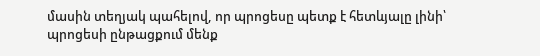մասին տեղյակ պահելով, որ պրոցեսը պետք է հետևյալը լինի՝ պրոցեսի ընթացքում մենք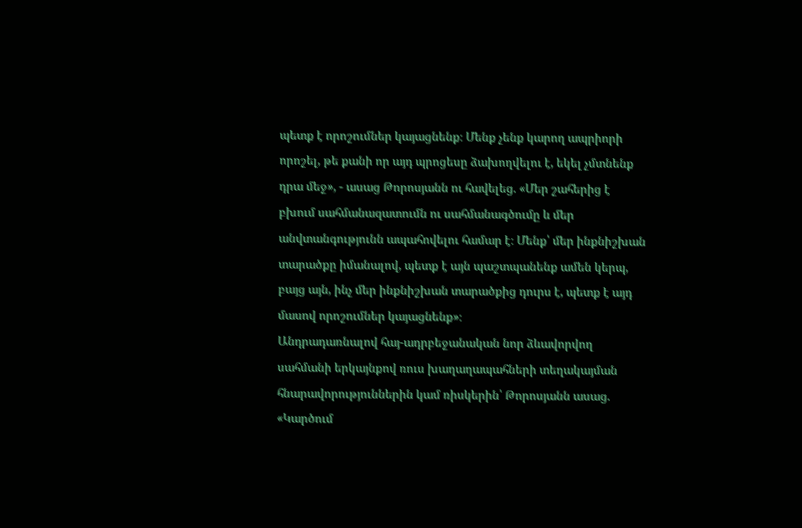պետք է որոշումներ կայացնենք։ Մենք չենք կարող ապրիորի որոշել, թե քանի որ այդ պրոցեսը ձախողվելու է, եկել չմտնենք դրա մեջ», - ասաց Թորոսյանն ու հավելեց. «Մեր շահերից է բխում սահմանազատումն ու սահմանագծումը և մեր անվտանգությունն ապահովելու համար է։ Մենք՝ մեր ինքնիշխան տարածքը իմանալով, պետք է այն պաշտպանենք ամեն կերպ, բայց այն, ինչ մեր ինքնիշխան տարածքից դուրս է, պետք է այդ մասով որոշումներ կայացնենք»։
Անդրադառնալով հայ-ադրբեջանական նոր ձևավորվող սահմանի երկայնքով ռուս խաղաղապահների տեղակայման հնարավորություններին կամ ռիսկերին՝ Թորոսյանն ասաց. «Կարծում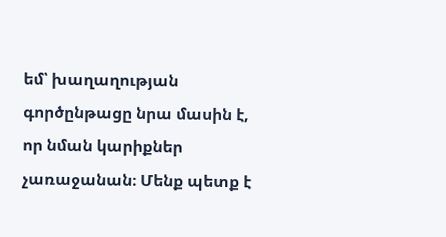եմ՝ խաղաղության գործընթացը նրա մասին է, որ նման կարիքներ չառաջանան։ Մենք պետք է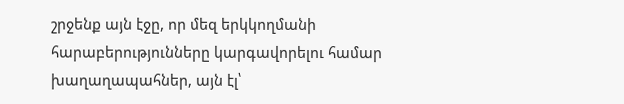շրջենք այն էջը, որ մեզ երկկողմանի հարաբերությունները կարգավորելու համար խաղաղապահներ, այն էլ՝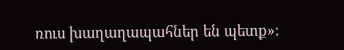ռուս խաղաղապահներ են պետք»։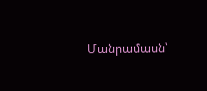Մանրամասն՝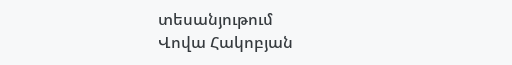տեսանյութում
Վովա Հակոբյան